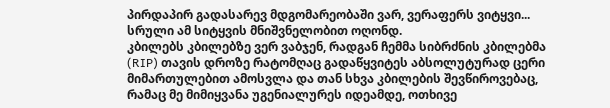პირდაპირ გადასარევ მდგომარეობაში ვარ, ვერაფერს ვიტყვი... სრული ამ სიტყვის მნიშვნელობით ოღონდ.
კბილებს კბილებზე ვერ ვაბჯენ, რადგან ჩემმა სიბრძნის კბილებმა (RIP) თავის დროზე რატომღაც გადაწყვიტეს აბსოლუტურად ცერი მიმართულებით ამოსვლა და თან სხვა კბილების შევწიროვებაც, რამაც მე მიმიყვანა უგენიალურეს იდეამდე, ოთხივე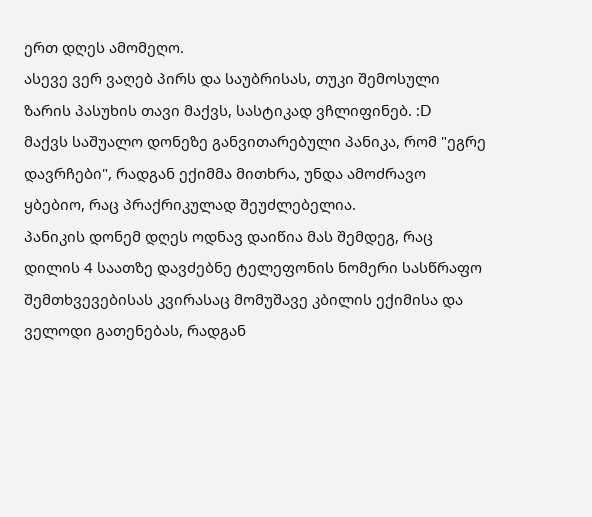ერთ დღეს ამომეღო.
ასევე ვერ ვაღებ პირს და საუბრისას, თუკი შემოსული ზარის პასუხის თავი მაქვს, სასტიკად ვჩლიფინებ. :D
მაქვს საშუალო დონეზე განვითარებული პანიკა, რომ "ეგრე დავრჩები", რადგან ექიმმა მითხრა, უნდა ამოძრავო ყბებიო, რაც პრაქრიკულად შეუძლებელია.
პანიკის დონემ დღეს ოდნავ დაიწია მას შემდეგ, რაც დილის 4 საათზე დავძებნე ტელეფონის ნომერი სასწრაფო შემთხვევებისას კვირასაც მომუშავე კბილის ექიმისა და ველოდი გათენებას, რადგან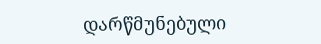დარწმუნებული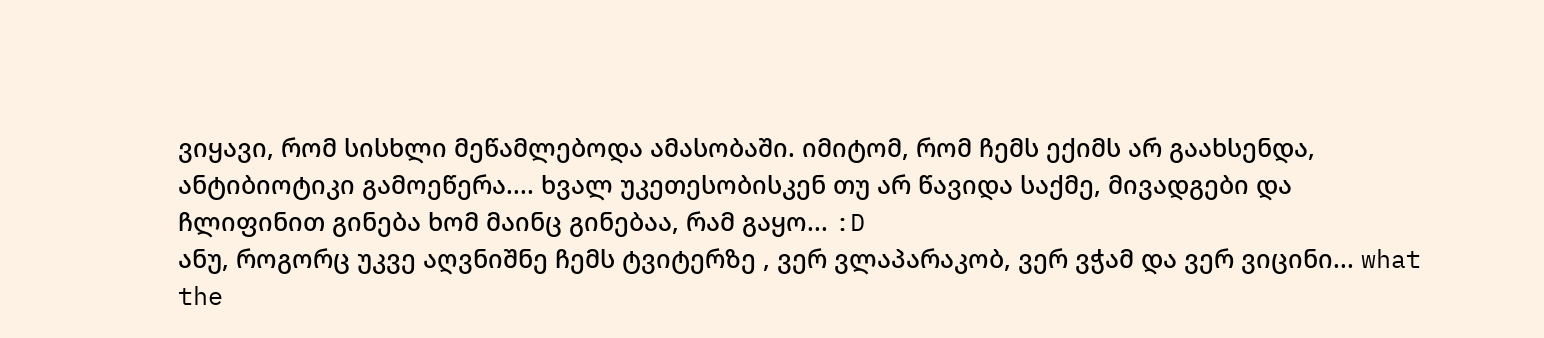ვიყავი, რომ სისხლი მეწამლებოდა ამასობაში. იმიტომ, რომ ჩემს ექიმს არ გაახსენდა, ანტიბიოტიკი გამოეწერა.... ხვალ უკეთესობისკენ თუ არ წავიდა საქმე, მივადგები და ჩლიფინით გინება ხომ მაინც გინებაა, რამ გაყო... :D
ანუ, როგორც უკვე აღვნიშნე ჩემს ტვიტერზე , ვერ ვლაპარაკობ, ვერ ვჭამ და ვერ ვიცინი... what the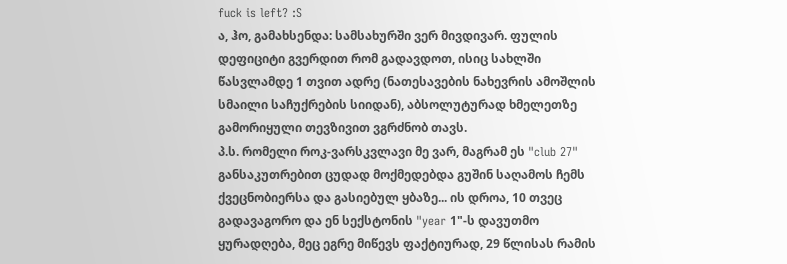fuck is left? :S
ა, ჰო, გამახსენდა: სამსახურში ვერ მივდივარ. ფულის დეფიციტი გვერდით რომ გადავდოთ, ისიც სახლში წასვლამდე 1 თვით ადრე (ნათესავების ნახევრის ამოშლის სმაილი საჩუქრების სიიდან), აბსოლუტურად ხმელეთზე გამორიყული თევზივით ვგრძნობ თავს.
პ.ს. რომელი როკ-ვარსკვლავი მე ვარ, მაგრამ ეს "club 27" განსაკუთრებით ცუდად მოქმედებდა გუშინ საღამოს ჩემს ქვეცნობიერსა და გასიებულ ყბაზე... ის დროა, 10 თვეც გადავაგორო და ენ სექსტონის "year 1"-ს დავუთმო ყურადღება, მეც ეგრე მიწევს ფაქტიურად, 29 წლისას რამის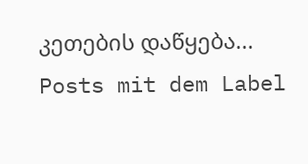კეთების დაწყება...
Posts mit dem Label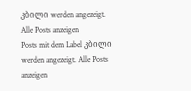კბილი werden angezeigt. Alle Posts anzeigen
Posts mit dem Label კბილი werden angezeigt. Alle Posts anzeigen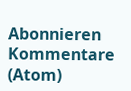Abonnieren
Kommentare (Atom)